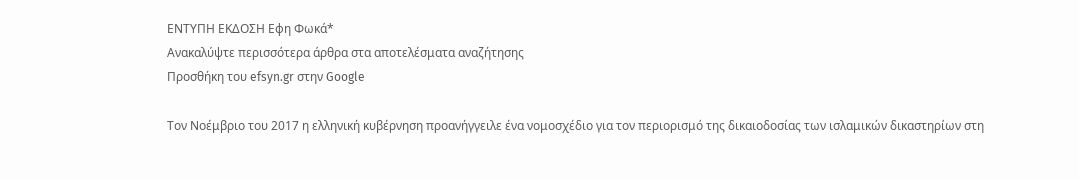ΕΝΤΥΠΗ ΕΚΔΟΣΗ Εφη Φωκά*
Ανακαλύψτε περισσότερα άρθρα στα αποτελέσματα αναζήτησης
Προσθήκη του efsyn.gr στην Google

Τον Νοέμβριο του 2017 η ελληνική κυβέρνηση προανήγγειλε ένα νομοσχέδιο για τον περιορισμό της δικαιοδοσίας των ισλαμικών δικαστηρίων στη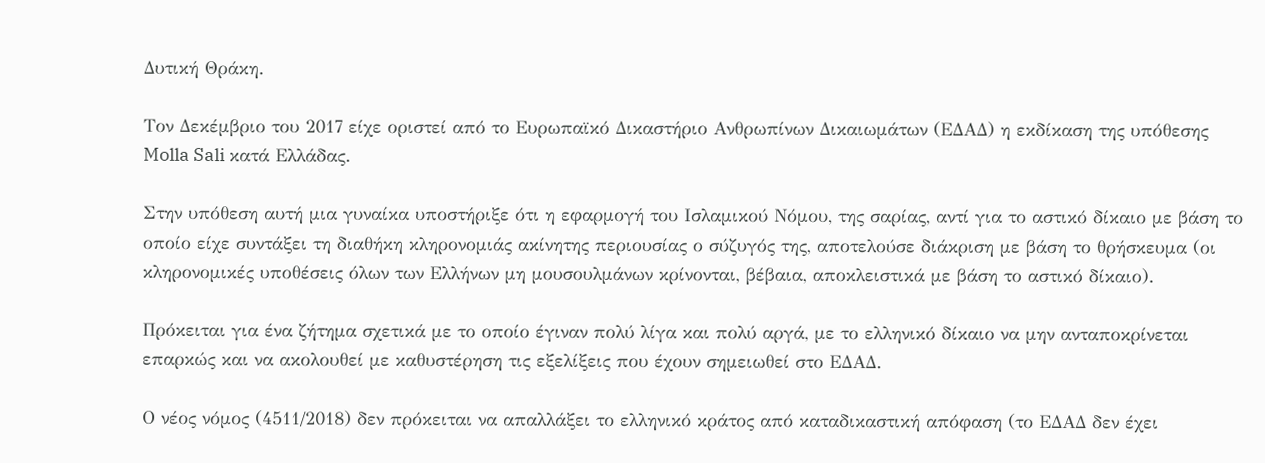Δυτική Θράκη.

Τον Δεκέμβριο του 2017 είχε οριστεί από το Ευρωπαϊκό Δικαστήριο Ανθρωπίνων Δικαιωμάτων (ΕΔΑΔ) η εκδίκαση της υπόθεσης Molla Sali κατά Ελλάδας.

Στην υπόθεση αυτή μια γυναίκα υποστήριξε ότι η εφαρμογή του Ισλαμικού Νόμου, της σαρίας, αντί για το αστικό δίκαιο με βάση το οποίο είχε συντάξει τη διαθήκη κληρονομιάς ακίνητης περιουσίας ο σύζυγός της, αποτελούσε διάκριση με βάση το θρήσκευμα (οι κληρονομικές υποθέσεις όλων των Ελλήνων μη μουσουλμάνων κρίνονται, βέβαια, αποκλειστικά με βάση το αστικό δίκαιο).

Πρόκειται για ένα ζήτημα σχετικά με το οποίο έγιναν πολύ λίγα και πολύ αργά, με το ελληνικό δίκαιο να μην ανταποκρίνεται επαρκώς και να ακολουθεί με καθυστέρηση τις εξελίξεις που έχουν σημειωθεί στο ΕΔΑΔ.

Ο νέος νόμος (4511/2018) δεν πρόκειται να απαλλάξει το ελληνικό κράτος από καταδικαστική απόφαση (το ΕΔΑΔ δεν έχει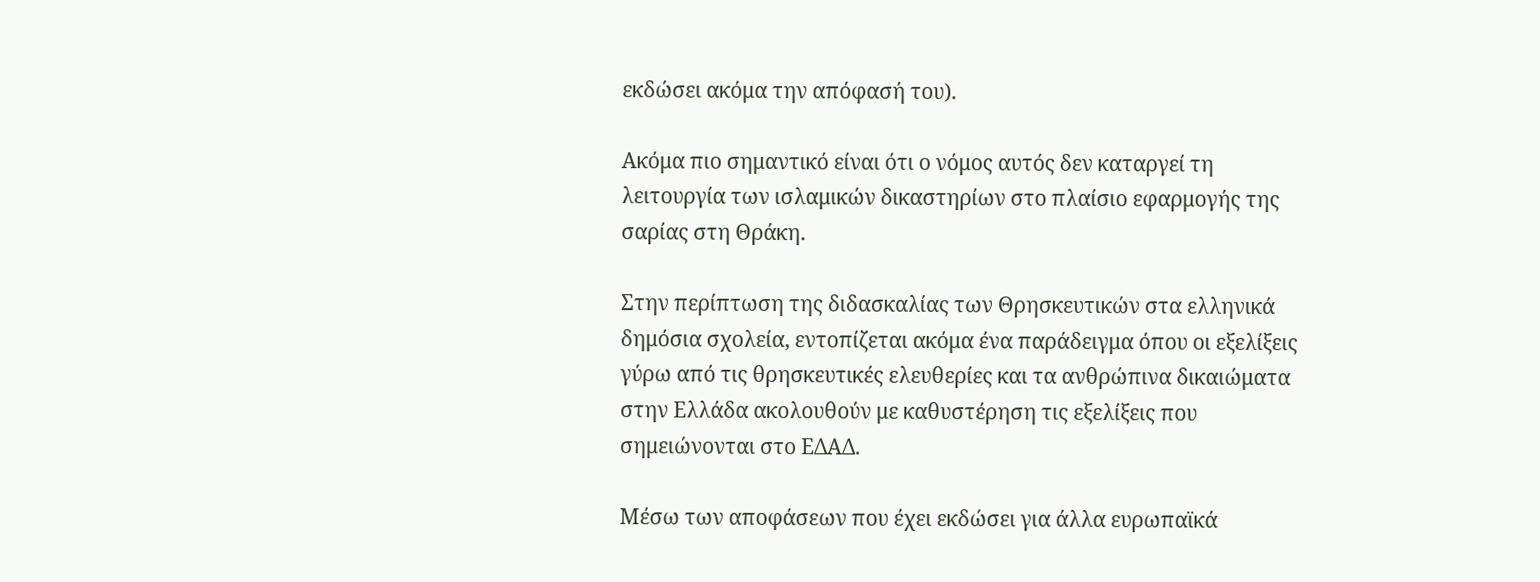εκδώσει ακόμα την απόφασή του).

Aκόμα πιο σημαντικό είναι ότι ο νόμος αυτός δεν καταργεί τη λειτουργία των ισλαμικών δικαστηρίων στο πλαίσιο εφαρμογής της σαρίας στη Θράκη.

Στην περίπτωση της διδασκαλίας των Θρησκευτικών στα ελληνικά δημόσια σχολεία, εντοπίζεται ακόμα ένα παράδειγμα όπου οι εξελίξεις γύρω από τις θρησκευτικές ελευθερίες και τα ανθρώπινα δικαιώματα στην Ελλάδα ακολουθούν με καθυστέρηση τις εξελίξεις που σημειώνονται στο ΕΔΑΔ.

Μέσω των αποφάσεων που έχει εκδώσει για άλλα ευρωπαϊκά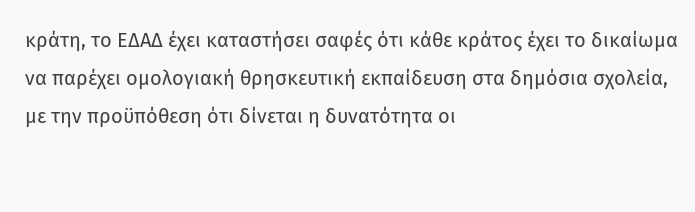κράτη, το ΕΔΑΔ έχει καταστήσει σαφές ότι κάθε κράτος έχει το δικαίωμα να παρέχει ομολογιακή θρησκευτική εκπαίδευση στα δημόσια σχολεία, με την προϋπόθεση ότι δίνεται η δυνατότητα οι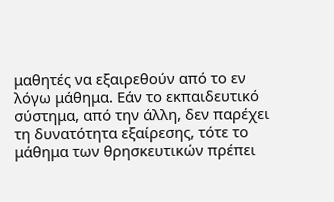μαθητές να εξαιρεθούν από το εν λόγω μάθημα. Εάν το εκπαιδευτικό σύστημα, από την άλλη, δεν παρέχει τη δυνατότητα εξαίρεσης, τότε το μάθημα των θρησκευτικών πρέπει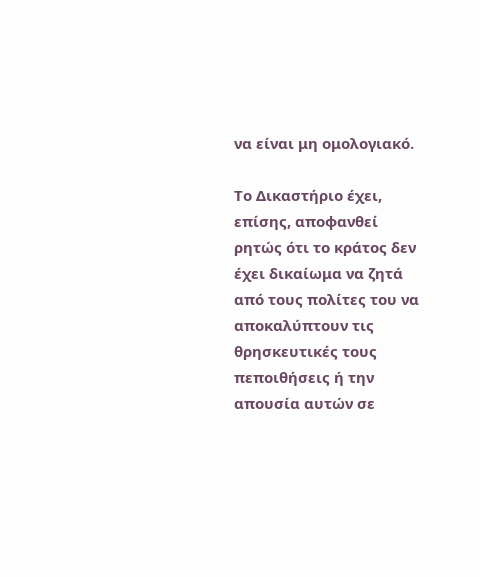να είναι μη ομολογιακό.

Το Δικαστήριο έχει, επίσης, αποφανθεί ρητώς ότι το κράτος δεν έχει δικαίωμα να ζητά από τους πολίτες του να αποκαλύπτουν τις θρησκευτικές τους πεποιθήσεις ή την απουσία αυτών σε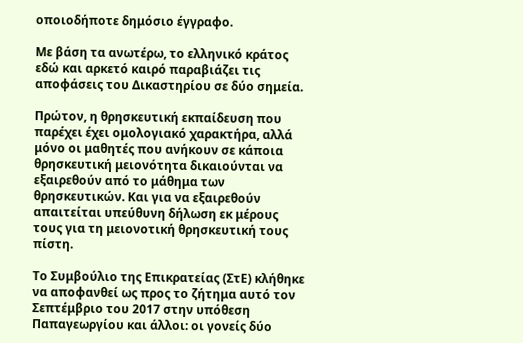οποιοδήποτε δημόσιο έγγραφο.

Με βάση τα ανωτέρω, το ελληνικό κράτος εδώ και αρκετό καιρό παραβιάζει τις αποφάσεις του Δικαστηρίου σε δύο σημεία.

Πρώτον, η θρησκευτική εκπαίδευση που παρέχει έχει ομολογιακό χαρακτήρα, αλλά μόνο οι μαθητές που ανήκουν σε κάποια θρησκευτική μειονότητα δικαιούνται να εξαιρεθούν από το μάθημα των θρησκευτικών. Και για να εξαιρεθούν απαιτείται υπεύθυνη δήλωση εκ μέρους τους για τη μειονοτική θρησκευτική τους πίστη.

Το Συμβούλιο της Επικρατείας (ΣτΕ) κλήθηκε να αποφανθεί ως προς το ζήτημα αυτό τον Σεπτέμβριο του 2017 στην υπόθεση Παπαγεωργίου και άλλοι: οι γονείς δύο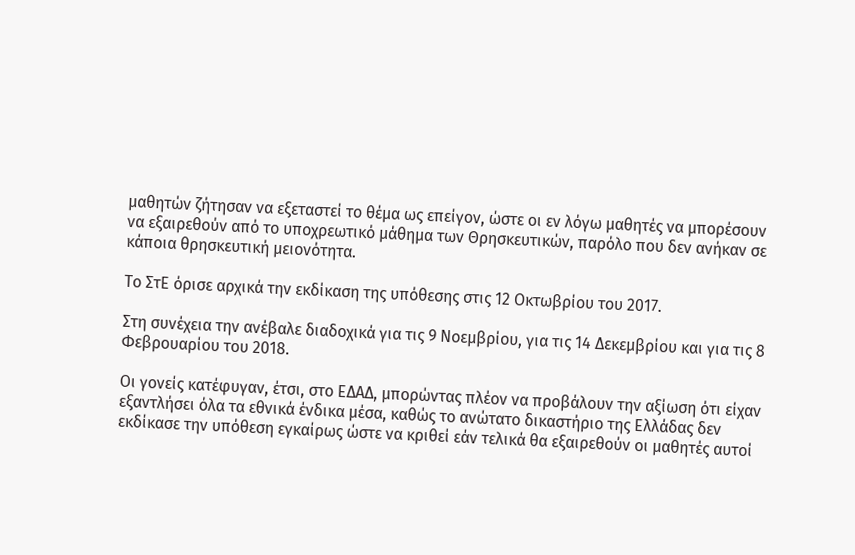μαθητών ζήτησαν να εξεταστεί το θέμα ως επείγον, ώστε οι εν λόγω μαθητές να μπορέσουν να εξαιρεθούν από το υποχρεωτικό μάθημα των Θρησκευτικών, παρόλο που δεν ανήκαν σε κάποια θρησκευτική μειονότητα.

Το ΣτΕ όρισε αρχικά την εκδίκαση της υπόθεσης στις 12 Οκτωβρίου του 2017.

Στη συνέχεια την ανέβαλε διαδοχικά για τις 9 Νοεμβρίου, για τις 14 Δεκεμβρίου και για τις 8 Φεβρουαρίου του 2018.

Οι γονείς κατέφυγαν, έτσι, στο ΕΔΑΔ, μπορώντας πλέον να προβάλουν την αξίωση ότι είχαν εξαντλήσει όλα τα εθνικά ένδικα μέσα, καθώς το ανώτατο δικαστήριο της Ελλάδας δεν εκδίκασε την υπόθεση εγκαίρως ώστε να κριθεί εάν τελικά θα εξαιρεθούν οι μαθητές αυτοί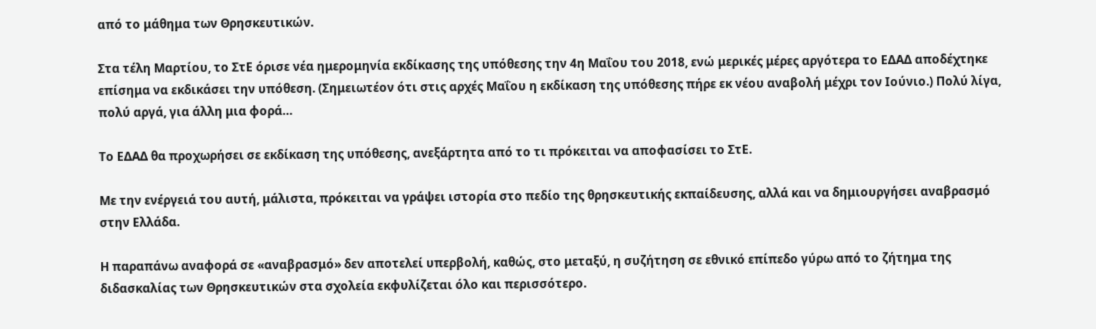από το μάθημα των Θρησκευτικών.

Στα τέλη Μαρτίου, το ΣτΕ όρισε νέα ημερομηνία εκδίκασης της υπόθεσης την 4η Μαΐου του 2018, ενώ μερικές μέρες αργότερα το ΕΔΑΔ αποδέχτηκε επίσημα να εκδικάσει την υπόθεση. (Σημειωτέον ότι στις αρχές Μαΐου η εκδίκαση της υπόθεσης πήρε εκ νέου αναβολή μέχρι τον Ιούνιο.) Πολύ λίγα, πολύ αργά, για άλλη μια φορά…

Το ΕΔΑΔ θα προχωρήσει σε εκδίκαση της υπόθεσης, ανεξάρτητα από το τι πρόκειται να αποφασίσει το ΣτΕ.

Με την ενέργειά του αυτή, μάλιστα, πρόκειται να γράψει ιστορία στο πεδίο της θρησκευτικής εκπαίδευσης, αλλά και να δημιουργήσει αναβρασμό στην Ελλάδα.

Η παραπάνω αναφορά σε «αναβρασμό» δεν αποτελεί υπερβολή, καθώς, στο μεταξύ, η συζήτηση σε εθνικό επίπεδο γύρω από το ζήτημα της διδασκαλίας των Θρησκευτικών στα σχολεία εκφυλίζεται όλο και περισσότερο.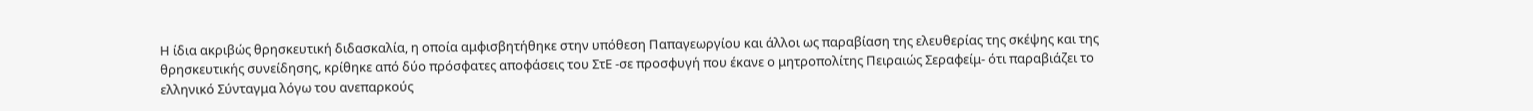Η ίδια ακριβώς θρησκευτική διδασκαλία, η οποία αμφισβητήθηκε στην υπόθεση Παπαγεωργίου και άλλοι ως παραβίαση της ελευθερίας της σκέψης και της θρησκευτικής συνείδησης, κρίθηκε από δύο πρόσφατες αποφάσεις του ΣτΕ -σε προσφυγή που έκανε ο μητροπολίτης Πειραιώς Σεραφείμ- ότι παραβιάζει το ελληνικό Σύνταγμα λόγω του ανεπαρκούς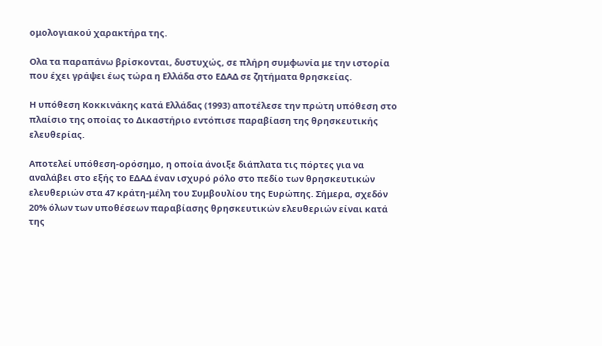ομολογιακού χαρακτήρα της.

Ολα τα παραπάνω βρίσκονται, δυστυχώς, σε πλήρη συμφωνία με την ιστορία που έχει γράψει έως τώρα η Ελλάδα στο ΕΔΑΔ σε ζητήματα θρησκείας.

Η υπόθεση Κοκκινάκης κατά Ελλάδας (1993) αποτέλεσε την πρώτη υπόθεση στο πλαίσιο της οποίας το Δικαστήριο εντόπισε παραβίαση της θρησκευτικής ελευθερίας.

Αποτελεί υπόθεση-ορόσημο, η οποία άνοιξε διάπλατα τις πόρτες για να αναλάβει στο εξής το ΕΔΑΔ έναν ισχυρό ρόλο στο πεδίο των θρησκευτικών ελευθεριών στα 47 κράτη-μέλη του Συμβουλίου της Ευρώπης. Σήμερα, σχεδόν 20% όλων των υποθέσεων παραβίασης θρησκευτικών ελευθεριών είναι κατά της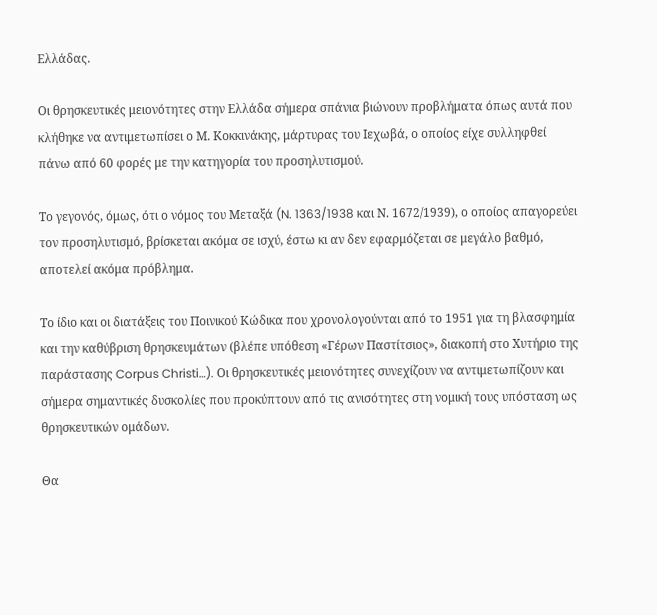Ελλάδας.

Οι θρησκευτικές μειονότητες στην Ελλάδα σήμερα σπάνια βιώνουν προβλήματα όπως αυτά που κλήθηκε να αντιμετωπίσει ο Μ. Κοκκινάκης, μάρτυρας του Ιεχωβά, ο οποίος είχε συλληφθεί πάνω από 60 φορές με την κατηγορία του προσηλυτισμού.

Το γεγονός, όμως, ότι ο νόμος του Μεταξά (N. 1363/1938 και Ν. 1672/1939), ο οποίος απαγορεύει τον προσηλυτισμό, βρίσκεται ακόμα σε ισχύ, έστω κι αν δεν εφαρμόζεται σε μεγάλο βαθμό, αποτελεί ακόμα πρόβλημα.

Το ίδιο και οι διατάξεις του Ποινικού Κώδικα που χρονολογούνται από το 1951 για τη βλασφημία και την καθύβριση θρησκευμάτων (βλέπε υπόθεση «Γέρων Παστίτσιος», διακοπή στο Χυτήριο της παράστασης Corpus Christi…). Oι θρησκευτικές μειονότητες συνεχίζουν να αντιμετωπίζουν και σήμερα σημαντικές δυσκολίες που προκύπτουν από τις ανισότητες στη νομική τους υπόσταση ως θρησκευτικών ομάδων.

Θα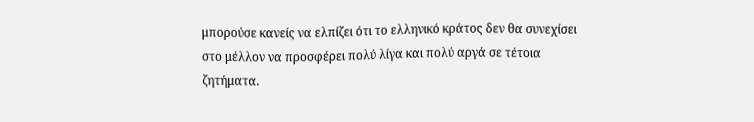μπορούσε κανείς να ελπίζει ότι το ελληνικό κράτος δεν θα συνεχίσει στο μέλλον να προσφέρει πολύ λίγα και πολύ αργά σε τέτοια ζητήματα.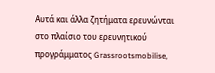Αυτά και άλλα ζητήματα ερευνώνται στο πλαίσιο του ερευνητικού προγράμματος Grassrootsmobilise,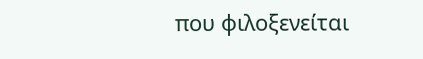που φιλοξενείται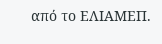από το ΕΛΙΑΜΕΠ.